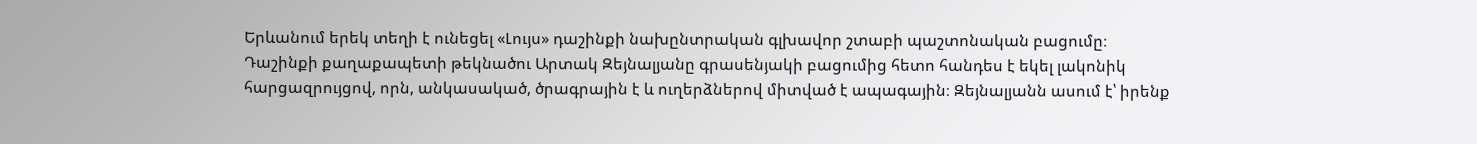Երևանում երեկ տեղի է ունեցել «Լույս» դաշինքի նախընտրական գլխավոր շտաբի պաշտոնական բացումը։
Դաշինքի քաղաքապետի թեկնածու Արտակ Զեյնալյանը գրասենյակի բացումից հետո հանդես է եկել լակոնիկ հարցազրույցով, որն, անկասակած, ծրագրային է և ուղերձներով միտված է ապագային։ Զեյնալյանն ասում է՝ իրենք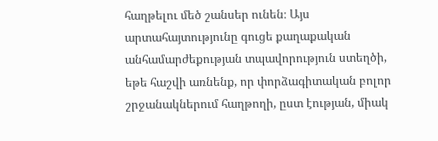հաղթելու մեծ շանսեր ունեն։ Այս արտահայտությունը գուցե քաղաքական անհամարժեքության տպավորություն ստեղծի, եթե հաշվի առնենք, որ փորձագիտական բոլոր շրջանակներում հաղթողի, ըստ էության, միակ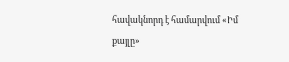հավակնորդ է համարվում «Իմ քայլը»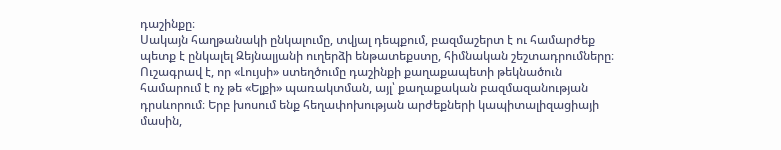դաշինքը։
Սակայն հաղթանակի ընկալումը, տվյալ դեպքում, բազմաշերտ է ու համարժեք պետք է ընկալել Զեյնալյանի ուղերձի ենթատեքստը, հիմնական շեշտադրումները։ Ուշագրավ է, որ «Լույսի» ստեղծումը դաշինքի քաղաքապետի թեկնածուն համարում է ոչ թե «Ելքի» պառակտման, այլ՝ քաղաքական բազմազանության դրսևորում։ Երբ խոսում ենք հեղափոխության արժեքների կապիտալիզացիայի մասին,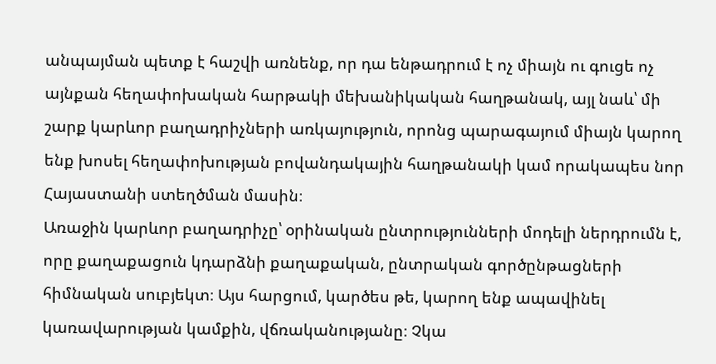անպայման պետք է հաշվի առնենք, որ դա ենթադրում է ոչ միայն ու գուցե ոչ այնքան հեղափոխական հարթակի մեխանիկական հաղթանակ, այլ նաև՝ մի շարք կարևոր բաղադրիչների առկայություն, որոնց պարագայում միայն կարող ենք խոսել հեղափոխության բովանդակային հաղթանակի կամ որակապես նոր Հայաստանի ստեղծման մասին։
Առաջին կարևոր բաղադրիչը՝ օրինական ընտրությունների մոդելի ներդրումն է, որը քաղաքացուն կդարձնի քաղաքական, ընտրական գործընթացների հիմնական սուբյեկտ։ Այս հարցում, կարծես թե, կարող ենք ապավինել կառավարության կամքին, վճռականությանը։ Չկա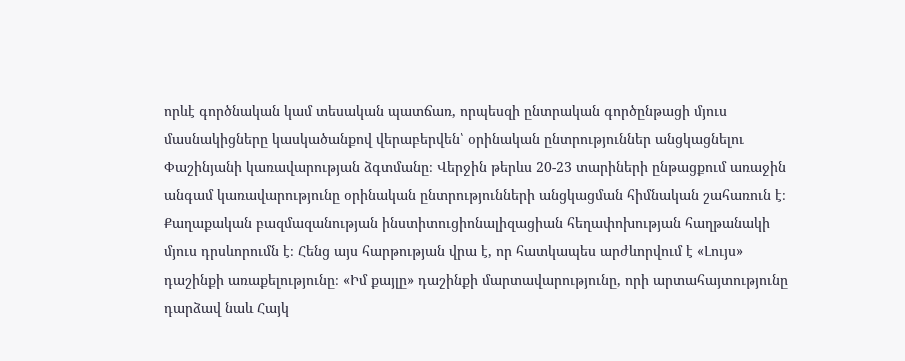որևէ գործնական կամ տեսական պատճառ, որպեսզի ընտրական գործընթացի մյուս մասնակիցները կասկածանքով վերաբերվեն՝ օրինական ընտրություններ անցկացնելու Փաշինյանի կառավարության ձգտմանը։ Վերջին թերևս 20-23 տարիների ընթացքում առաջին անգամ կառավարությունը օրինական ընտրությունների անցկացման հիմնական շահառուն է։
Քաղաքական բազմազանության ինստիտուցիոնալիզացիան հեղափոխության հաղթանակի մյուս դրսևորումն է։ Հենց այս հարթության վրա է, որ հատկապես արժևորվում է «Լույս» դաշինքի առաքելությունը։ «Իմ քայլը» դաշինքի մարտավարությունը, որի արտահայտությունը դարձավ նաև Հայկ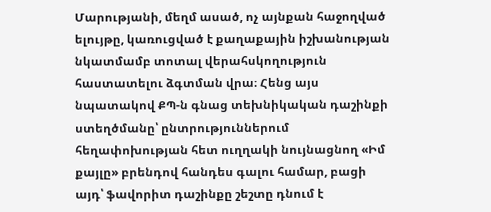Մարությանի, մեղմ ասած, ոչ այնքան հաջողված ելույթը, կառուցված է քաղաքային իշխանության նկատմամբ տոտալ վերահսկողություն հաստատելու ձգտման վրա։ Հենց այս նպատակով ՔՊ-ն գնաց տեխնիկական դաշինքի ստեղծմանը՝ ընտրություններում հեղափոխության հետ ուղղակի նույնացնող «Իմ քայլը» բրենդով հանդես գալու համար, բացի այդ՝ ֆավորիտ դաշինքը շեշտը դնում է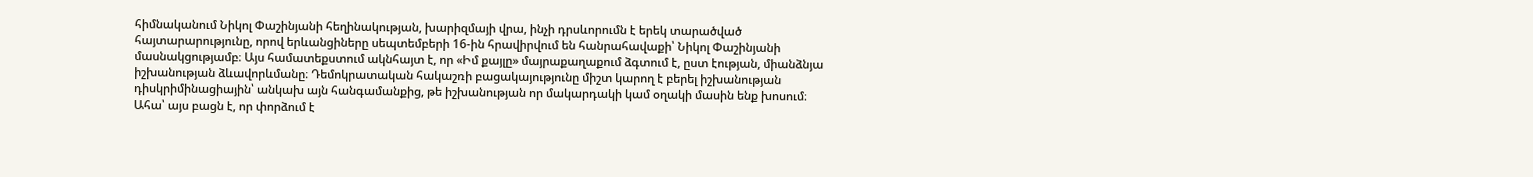հիմնականում Նիկոլ Փաշինյանի հեղինակության, խարիզմայի վրա, ինչի դրսևորումն է երեկ տարածված հայտարարությունը, որով երևանցիները սեպտեմբերի 16-ին հրավիրվում են հանրահավաքի՝ Նիկոլ Փաշինյանի մասնակցությամբ։ Այս համատեքստում ակնհայտ է, որ «Իմ քայլը» մայրաքաղաքում ձգտում է, ըստ էության, միանձնյա իշխանության ձևավորևմանը։ Դեմոկրատական հակաշռի բացակայությունը միշտ կարող է բերել իշխանության դիսկրիմինացիային՝ անկախ այն հանգամանքից, թե իշխանության որ մակարդակի կամ օղակի մասին ենք խոսում։ Ահա՝ այս բացն է, որ փորձում է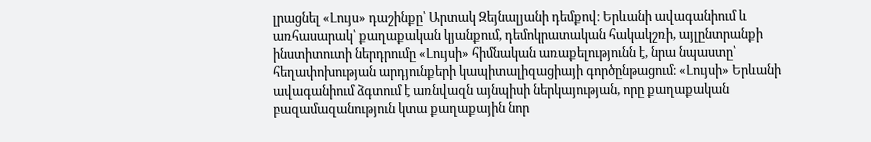լրացնել «Լույս» դաշինքը՝ Արտակ Զեյնալյանի դեմքով։ Երևանի ավագանիում և առհասարակ՝ քաղաքական կյանքում, դեմոկրատական հակակշռի, այլընտրանքի ինստիտուտի ներդրումը «Լույսի» հիմնական առաքելությունն է, նրա նպաստը՝ հեղափոխության արդյունքերի կապիտալիզացիայի գործընթացում։ «Լույսի» Երևանի ավագանիում ձգտում է առնվազն այնպիսի ներկայության, որը քաղաքական բազամազանություն կտա քաղաքային նոր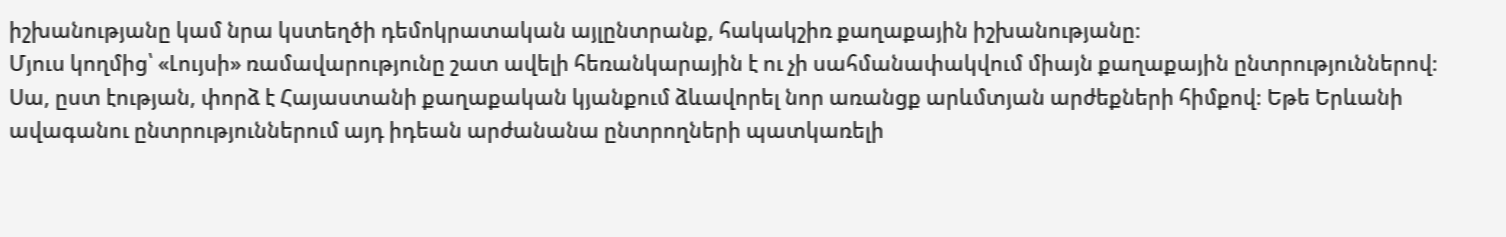իշխանությանը կամ նրա կստեղծի դեմոկրատական այլընտրանք, հակակշիռ քաղաքային իշխանությանը։
Մյուս կողմից՝ «Լույսի» ռամավարությունը շատ ավելի հեռանկարային է ու չի սահմանափակվում միայն քաղաքային ընտրություններով։ Սա, ըստ էության, փորձ է Հայաստանի քաղաքական կյանքում ձևավորել նոր առանցք արևմտյան արժեքների հիմքով։ Եթե Երևանի ավագանու ընտրություններում այդ իդեան արժանանա ընտրողների պատկառելի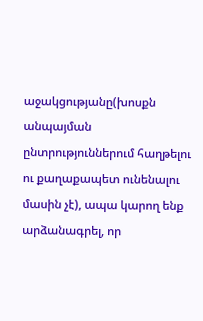աջակցությանը(խոսքն անպայման ընտրություններում հաղթելու ու քաղաքապետ ունենալու մասին չէ), ապա կարող ենք արձանագրել, որ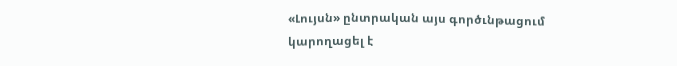«Լույսն» ընտրական այս գործւնթացում կարողացել է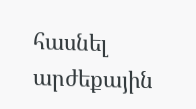հասնել արժեքային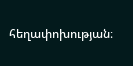հեղափոխության։